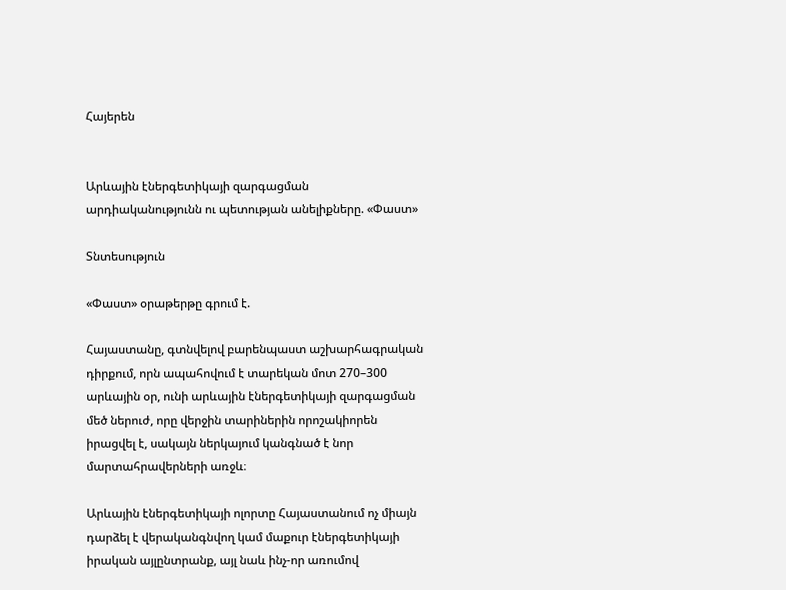Հայերեն


Արևային էներգետիկայի զարգացման արդիականությունն ու պետության անելիքները. «Փաստ»

Տնտեսություն

«Փաստ» օրաթերթը գրում է.

Հայաստանը, գտնվելով բարենպաստ աշխարհագրական դիրքում, որն ապահովում է տարեկան մոտ 270–300 արևային օր, ունի արևային էներգետիկայի զարգացման մեծ ներուժ, որը վերջին տարիներին որոշակիորեն իրացվել է, սակայն ներկայում կանգնած է նոր մարտահրավերների առջև։

Արևային էներգետիկայի ոլորտը Հայաստանում ոչ միայն դարձել է վերականգնվող կամ մաքուր էներգետիկայի իրական այլընտրանք, այլ նաև ինչ-որ առումով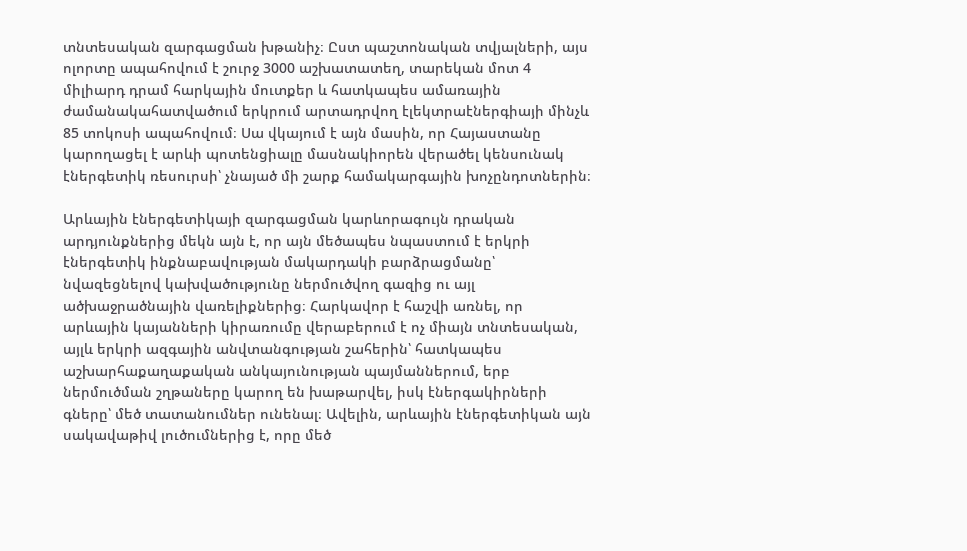տնտեսական զարգացման խթանիչ։ Ըստ պաշտոնական տվյալների, այս ոլորտը ապահովում է շուրջ 3000 աշխատատեղ, տարեկան մոտ 4 միլիարդ դրամ հարկային մուտքեր և հատկապես ամառային ժամանակահատվածում երկրում արտադրվող էլեկտրաէներգիայի մինչև 85 տոկոսի ապահովում։ Սա վկայում է այն մասին, որ Հայաստանը կարողացել է արևի պոտենցիալը մասնակիորեն վերածել կենսունակ էներգետիկ ռեսուրսի՝ չնայած մի շարք համակարգային խոչընդոտներին։

Արևային էներգետիկայի զարգացման կարևորագույն դրական արդյունքներից մեկն այն է, որ այն մեծապես նպաստում է երկրի էներգետիկ ինքնաբավության մակարդակի բարձրացմանը՝ նվազեցնելով կախվածությունը ներմուծվող գազից ու այլ ածխաջրածնային վառելիքներից։ Հարկավոր է հաշվի առնել, որ արևային կայանների կիրառումը վերաբերում է ոչ միայն տնտեսական, այլև երկրի ազգային անվտանգության շահերին՝ հատկապես աշխարհաքաղաքական անկայունության պայմաններում, երբ ներմուծման շղթաները կարող են խաթարվել, իսկ էներգակիրների գները՝ մեծ տատանումներ ունենալ։ Ավելին, արևային էներգետիկան այն սակավաթիվ լուծումներից է, որը մեծ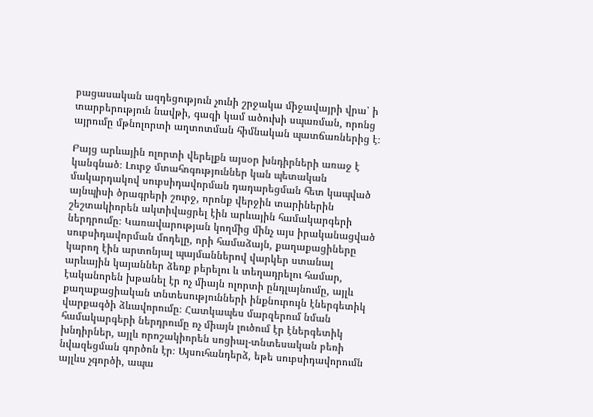բացասական ազդեցություն չունի շրջակա միջավայրի վրա՝ ի տարբերություն նավթի, գազի կամ ածուխի սպառման, որոնց այրումը մթնոլորտի աղտոտման հիմնական պատճառներից է։

Բայց արևային ոլորտի վերելքն այսօր խնդիրների առաջ է կանգնած։ Լուրջ մտահոգություններ կան պետական մակարդակով սուբսիդավորման դադարեցման հետ կապված այնպիսի ծրագրերի շուրջ, որոնք վերջին տարիներին շեշտակիորեն ակտիվացրել էին արևային համակարգերի ներդրումը։ Կառավարության կողմից մինչ այս իրականացված սուբսիդավորման մոդելը, որի համաձայն, քաղաքացիները կարող էին արտոնյալ պայմաններով վարկեր ստանալ արևային կայաններ ձեռք բերելու և տեղադրելու համար, էականորեն խթանել էր ոչ միայն ոլորտի ընդլայնումը, այլև քաղաքացիական տնտեսությունների ինքնուրույն էներգետիկ վարքագծի ձևավորումը։ Հատկապես մարզերում նման համակարգերի ներդրումը ոչ միայն լուծում էր էներգետիկ խնդիրներ, այլև որոշակիորեն սոցիալ-տնտեսական բեռի նվազեցման գործոն էր։ Այսուհանդերձ, եթե սուբսիդավորումն այլևս չգործի, ապա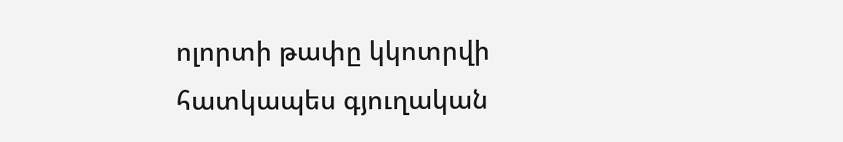ոլորտի թափը կկոտրվի հատկապես գյուղական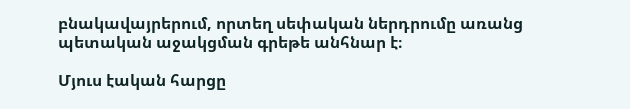բնակավայրերում, որտեղ սեփական ներդրումը առանց պետական աջակցման գրեթե անհնար է։

Մյուս էական հարցը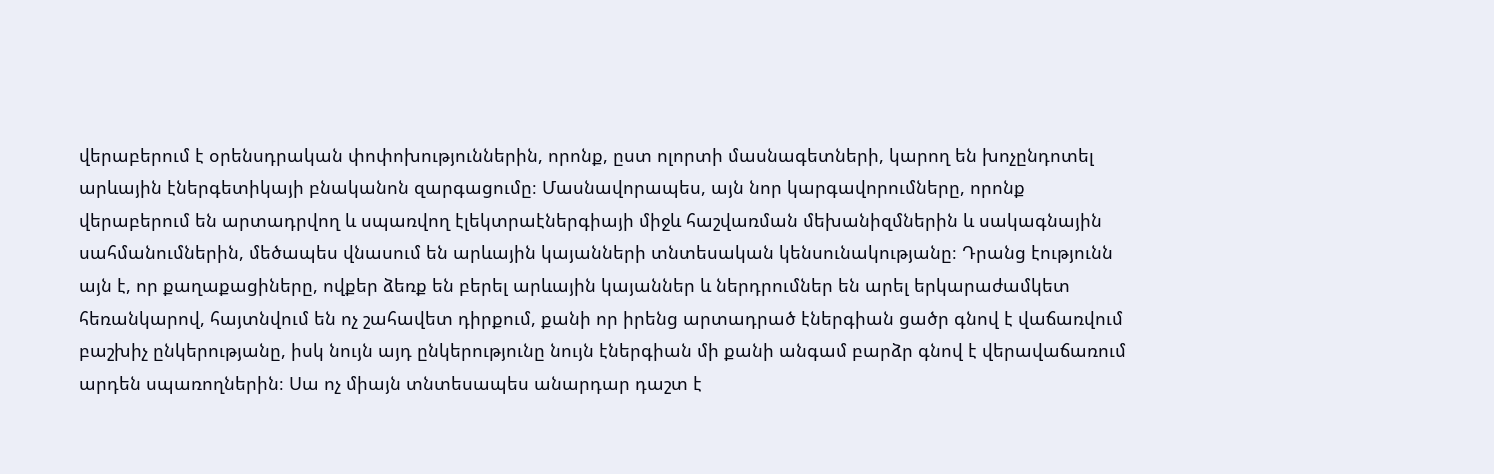վերաբերում է օրենսդրական փոփոխություններին, որոնք, ըստ ոլորտի մասնագետների, կարող են խոչընդոտել արևային էներգետիկայի բնականոն զարգացումը։ Մասնավորապես, այն նոր կարգավորումները, որոնք վերաբերում են արտադրվող և սպառվող էլեկտրաէներգիայի միջև հաշվառման մեխանիզմներին և սակագնային սահմանումներին, մեծապես վնասում են արևային կայանների տնտեսական կենսունակությանը։ Դրանց էությունն այն է, որ քաղաքացիները, ովքեր ձեռք են բերել արևային կայաններ և ներդրումներ են արել երկարաժամկետ հեռանկարով, հայտնվում են ոչ շահավետ դիրքում, քանի որ իրենց արտադրած էներգիան ցածր գնով է վաճառվում բաշխիչ ընկերությանը, իսկ նույն այդ ընկերությունը նույն էներգիան մի քանի անգամ բարձր գնով է վերավաճառում արդեն սպառողներին։ Սա ոչ միայն տնտեսապես անարդար դաշտ է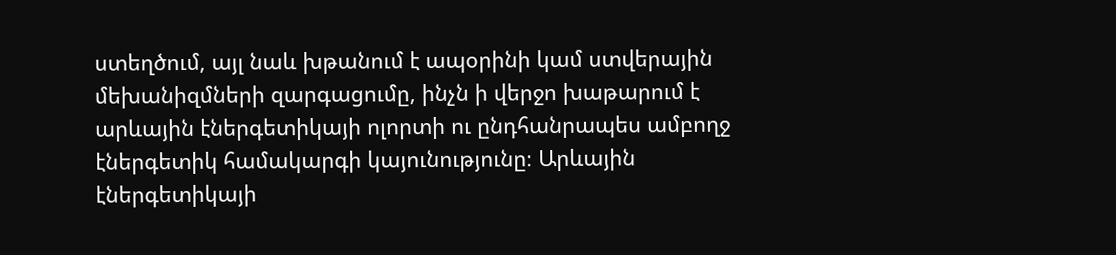ստեղծում, այլ նաև խթանում է ապօրինի կամ ստվերային մեխանիզմների զարգացումը, ինչն ի վերջո խաթարում է արևային էներգետիկայի ոլորտի ու ընդհանրապես ամբողջ էներգետիկ համակարգի կայունությունը։ Արևային էներգետիկայի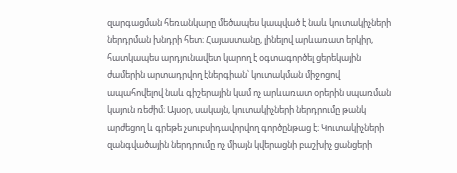զարգացման հեռանկարը մեծապես կապված է նաև կուտակիչների ներդրման խնդրի հետ։ Հայաստանը, լինելով արևառատ երկիր, հատկապես արդյունավետ կարող է օգտագործել ցերեկային ժամերին արտադրվող էներգիան՝ կուտակման միջոցով ապահովելով նաև գիշերային կամ ոչ արևառատ օրերին սպառման կայուն ռեժիմ։ Այսօր, սակայն, կուտակիչների ներդրումը թանկ արժեցող և գրեթե չսուբսիդավորվող գործընթաց է։ Կուտակիչների զանգվածային ներդրումը ոչ միայն կվերացնի բաշխիչ ցանցերի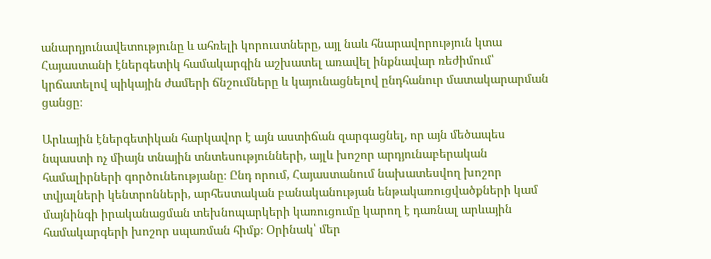անարդյունավետությունը և ահռելի կորուստները, այլ նաև հնարավորություն կտա Հայաստանի էներգետիկ համակարգին աշխատել առավել ինքնավար ռեժիմում՝ կրճատելով պիկային ժամերի ճնշումները և կայունացնելով ընդհանուր մատակարարման ցանցը։

Արևային էներգետիկան հարկավոր է այն աստիճան զարգացնել, որ այն մեծապես նպաստի ոչ միայն տնային տնտեսությունների, այլև խոշոր արդյունաբերական համալիրների գործունեությանը։ Ընդ որում, Հայաստանում նախատեսվող խոշոր տվյալների կենտրոնների, արհեստական բանականության ենթակառուցվածքների կամ մայնինգի իրականացման տեխնոպարկերի կառուցումը կարող է դառնալ արևային համակարգերի խոշոր սպառման հիմք։ Օրինակ՝ մեր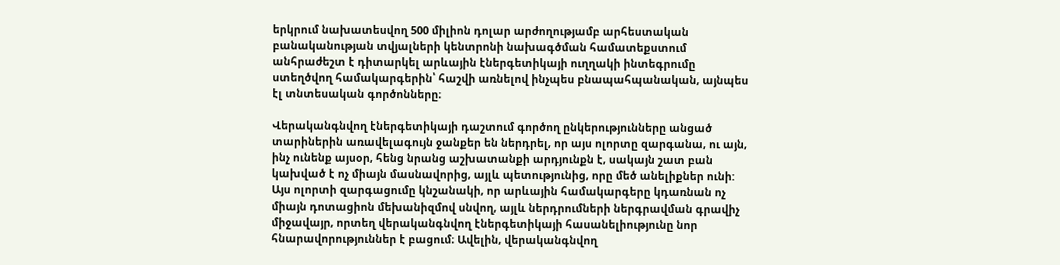երկրում նախատեսվող 500 միլիոն դոլար արժողությամբ արհեստական բանականության տվյալների կենտրոնի նախագծման համատեքստում անհրաժեշտ է դիտարկել արևային էներգետիկայի ուղղակի ինտեգրումը ստեղծվող համակարգերին՝ հաշվի առնելով ինչպես բնապահպանական, այնպես էլ տնտեսական գործոնները։

Վերականգնվող էներգետիկայի դաշտում գործող ընկերությունները անցած տարիներին առավելագույն ջանքեր են ներդրել, որ այս ոլորտը զարգանա, ու այն, ինչ ունենք այսօր, հենց նրանց աշխատանքի արդյունքն է, սակայն շատ բան կախված է ոչ միայն մասնավորից, այլև պետությունից, որը մեծ անելիքներ ունի: Այս ոլորտի զարգացումը կնշանակի, որ արևային համակարգերը կդառնան ոչ միայն դոտացիոն մեխանիզմով սնվող, այլև ներդրումների ներգրավման գրավիչ միջավայր, որտեղ վերականգնվող էներգետիկայի հասանելիությունը նոր հնարավորություններ է բացում։ Ավելին, վերականգնվող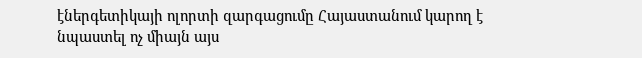էներգետիկայի ոլորտի զարգացումը Հայաստանում կարող է նպաստել ոչ միայն այս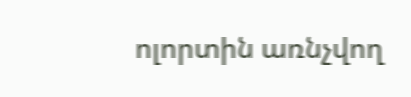ոլորտին առնչվող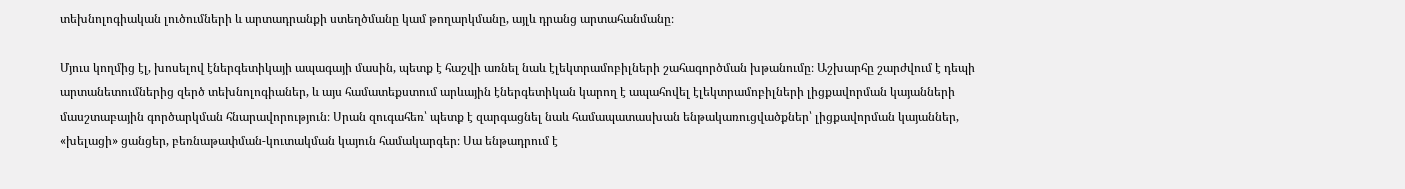տեխնոլոգիական լուծումների և արտադրանքի ստեղծմանը կամ թողարկմանը, այլև դրանց արտահանմանը։

Մյուս կողմից էլ, խոսելով էներգետիկայի ապագայի մասին, պետք է հաշվի առնել նաև էլեկտրամոբիլների շահագործման խթանումը։ Աշխարհը շարժվում է դեպի արտանետումներից զերծ տեխնոլոգիաներ, և այս համատեքստում արևային էներգետիկան կարող է ապահովել էլեկտրամոբիլների լիցքավորման կայանների մասշտաբային գործարկման հնարավորություն։ Սրան զուգահեռ՝ պետք է զարգացնել նաև համապատասխան ենթակառուցվածքներ՝ լիցքավորման կայաններ, «խելացի» ցանցեր, բեռնաթափման-կուտակման կայուն համակարգեր։ Սա ենթադրում է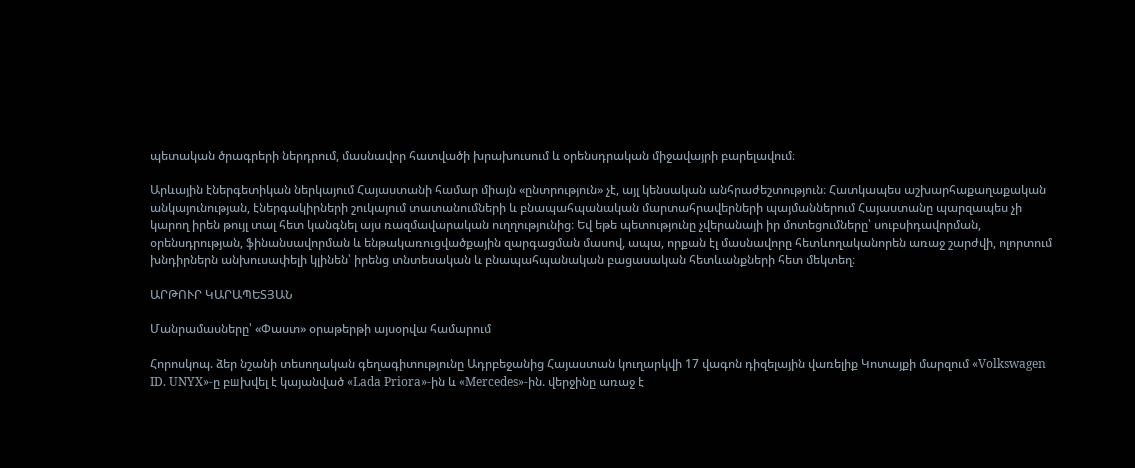պետական ծրագրերի ներդրում, մասնավոր հատվածի խրախուսում և օրենսդրական միջավայրի բարելավում։

Արևային էներգետիկան ներկայում Հայաստանի համար միայն «ընտրություն» չէ, այլ կենսական անհրաժեշտություն։ Հատկապես աշխարհաքաղաքական անկայունության, էներգակիրների շուկայում տատանումների և բնապահպանական մարտահրավերների պայմաններում Հայաստանը պարզապես չի կարող իրեն թույլ տալ հետ կանգնել այս ռազմավարական ուղղությունից։ Եվ եթե պետությունը չվերանայի իր մոտեցումները՝ սուբսիդավորման, օրենսդրության, ֆինանսավորման և ենթակառուցվածքային զարգացման մասով, ապա, որքան էլ մասնավորը հետևողականորեն առաջ շարժվի, ոլորտում խնդիրներն անխուսափելի կլինեն՝ իրենց տնտեսական և բնապահպանական բացասական հետևանքների հետ մեկտեղ։

ԱՐԹՈՒՐ ԿԱՐԱՊԵՏՅԱՆ

Մանրամասները՝ «Փաստ» օրաթերթի այսօրվա համարում

Հորոսկոպ. ձեր նշանի տեսողական գեղագիտությունը Ադրբեջանից Հայաստան կուղարկվի 17 վագոն դիզելային վառելիք Կոտայքի մարզում «Volkswagen ID. UNYX»-ը բшխվել է կայանված «Lada Priora»-ին և «Mercedes»-ին. վերջինը առաջ է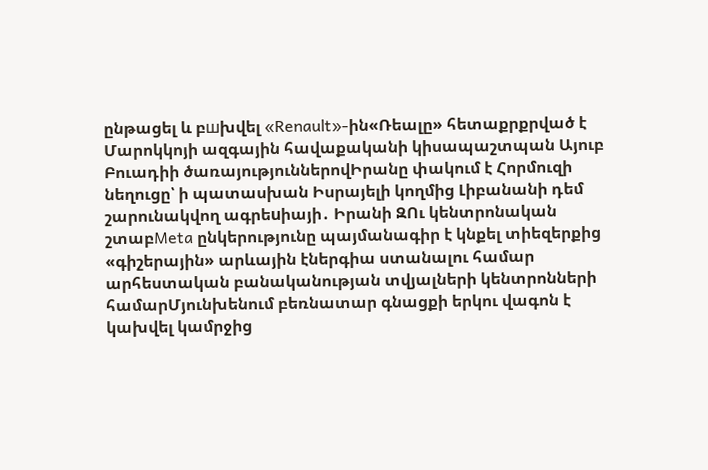ընթացել և բшխվել «Renault»-ին«Ռեալը» հետաքրքրված է Մարոկկոյի ազգային հավաքականի կիսապաշտպան Այուբ Բուադիի ծառայություններովԻրանը փակում է Հորմուզի նեղուցը՝ ի պատասխան Իսրայելի կողմից Լիբանանի դեմ շարունակվող ագրեuիայի․ Իրանի ԶՈւ կենտրոնական շտաբMeta ընկերությունը պայմանագիր է կնքել տիեզերքից «գիշերային» արևային էներգիա ստանալու համար արհեստական բանականության տվյալների կենտրոնների համարՄյունխենում բեռնատար գնացքի երկու վագոն է կախվել կամրջից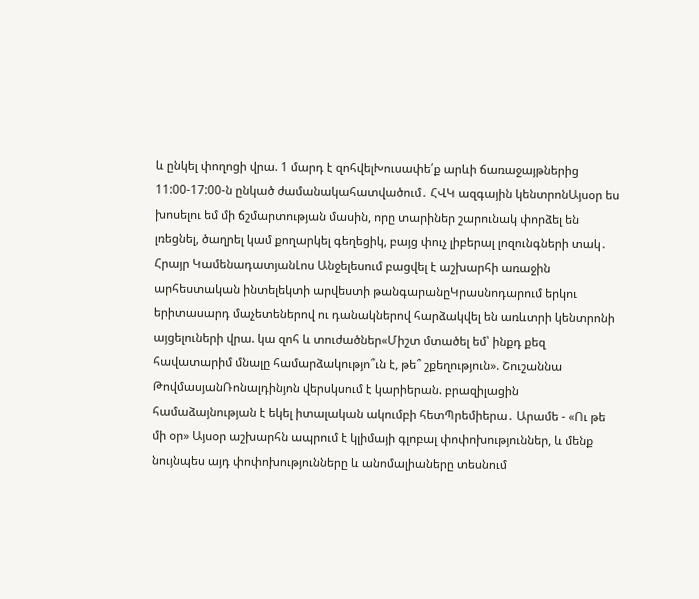և ընկել փողոցի վրա. 1 մարդ է զոհվելԽուսափե՛ք արևի ճառաջայթներից 11:00-17:00-ն ընկած ժամանակահատվածում․ ՀՎԿ ազգային կենտրոնԱյսօր ես խոսելու եմ մի ճշմարտության մասին, որը տարիներ շարունակ փորձել են լռեցնել, ծաղրել կամ քողարկել գեղեցիկ, բայց փուչ լիբերալ լոզունգների տակ․ Հրայր ԿամենադատյանԼոս Անջելեսում բացվել է աշխարհի առաջին արհեստական ինտելեկտի արվեստի թանգարանըԿրասնոդարում երկու երիտասարդ մաչետեներով ու դանակներով հարձակվել են առևտրի կենտրոնի այցելուների վրա. կա զոհ և տուժածներ«Միշտ մտածել եմ՝ ինքդ քեզ հավատարիմ մնալը համարձակությո՞ւն է, թե՞ շքեղություն». Շուշաննա ԹովմասյանՌոնալդինյոն վերսկսում է կարիերան. բրազիլացին համաձայնության է եկել իտալական ակումբի հետՊրեմիերա․ Արամե - «Ու թե մի օր» Այսօր աշխարհն ապրում է կլիմայի գլոբալ փոփոխություններ, և մենք նույնպես այդ փոփոխությունները և անոմալիաները տեսնում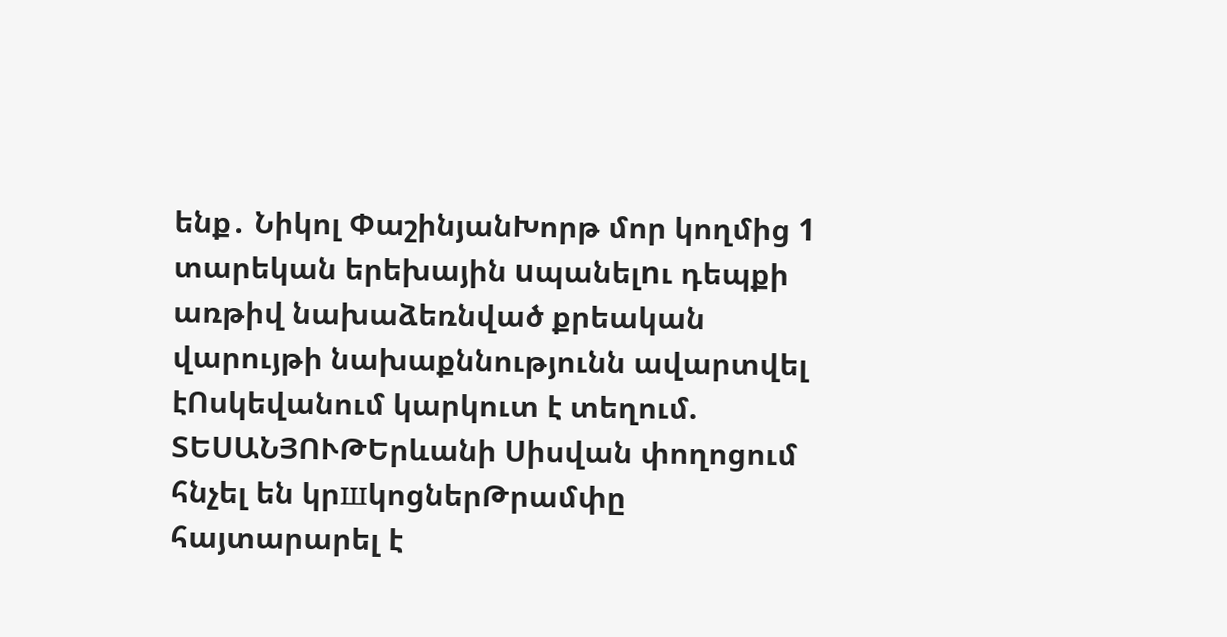ենք․ Նիկոլ ՓաշինյանԽորթ մոր կողմից 1 տարեկան երեխային uպանելnւ դեպքի առթիվ նախաձեռնված քրեական վարույթի նախաքննությունն ավարտվել էՈսկեվանում կարկուտ է տեղում. ՏԵՍԱՆՅՈՒԹԵրևանի Սիսվան փողոցում հնչել են կրшկոցներԹրամփը հայտարարել է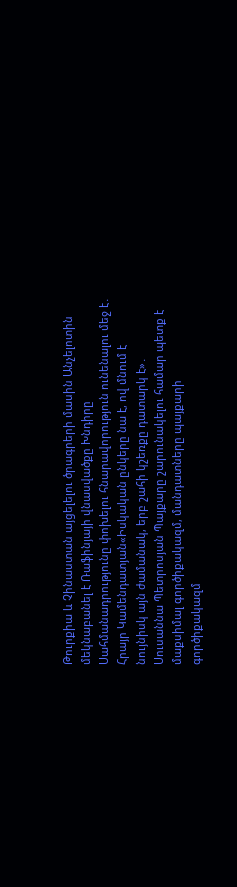Թուրքիա և Չինաստան այցելելու ծրագրերի մասին Անչելոտին մեկնաբանել է Ռաֆինյայի վնասվածքը Խնդիրը Սահմանադրությունը փոխելու հնարավորություն ունենալու մեջ է․ Հրայր Կամենդատյան«Իսկական ընկերը նա է, ով մնում է նույնիսկ այն ժամանակ, երբ շահի կշեռքը դատարկ է»․ Սուսաննա Պետրոսյան Պայքարը շարունակելու համար պետք է մաքսիմալ գործիքակազմ, մանդատները պայքարի գործիքակազմ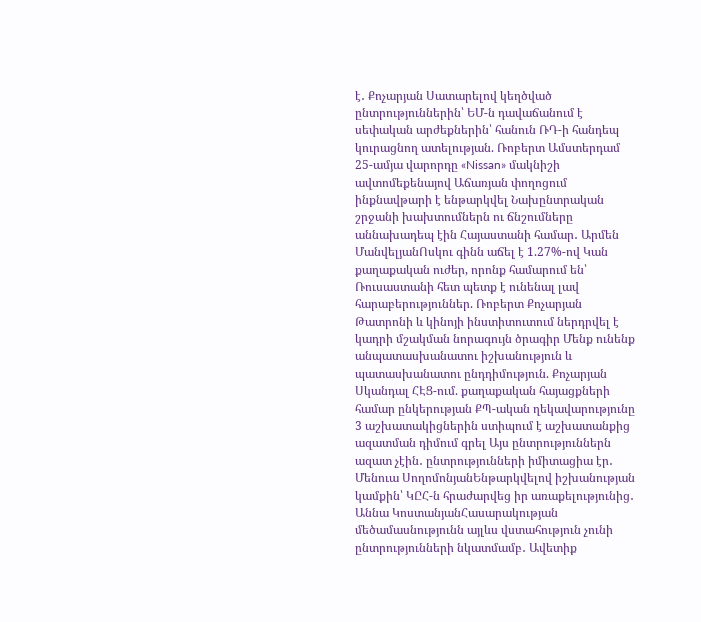է․ Քոչարյան Սատարելով կեղծված ընտրություններին՝ ԵՄ-ն դավաճանում է սեփական արժեքներին՝ հանուն ՌԴ-ի հանդեպ կուրացնող ատելության. Ռոբերտ Ամստերդամ 25-ամյա վարորդը «Nissan» մակնիշի ավտոմեքենայով Աճառյան փողոցում ինքնավթարի է ենթարկվել Նախընտրական շրջանի խախտումներն ու ճնշումները աննախադեպ էին Հայաստանի համար․ Արմեն ՄանվելյանՈսկու գինն աճել է 1.27%-ով Կան քաղաքական ուժեր, որոնք համարում են՝ Ռուսաստանի հետ պետք է ունենալ լավ հարաբերություններ. Ռոբերտ Քոչարյան Թատրոնի և կինոյի ինստիտուտում ներդրվել է կադրի մշակման նորագույն ծրագիր Մենք ունենք անպատասխանատու իշխանություն և պատասխանատու ընդդիմություն. Քոչարյան Սկանդալ ՀԷՑ-ում. քաղաքական հայացքների համար ընկերության ՔՊ-ական ղեկավարությունը 3 աշխատակիցներին ստիպում է աշխատանքից ազատման դիմում գրել Այս ընտրություններն ազատ չէին․ ընտրությունների իմիտացիա էր․ Մենուա ՍողոմոնյանԵնթարկվելով իշխանության կամքին՝ ԿԸՀ-ն հրաժարվեց իր առաքելությունից․ Աննա ԿոստանյանՀասարակության մեծամասնությունն այլևս վստահություն չունի ընտրությունների նկատմամբ․ Ավետիք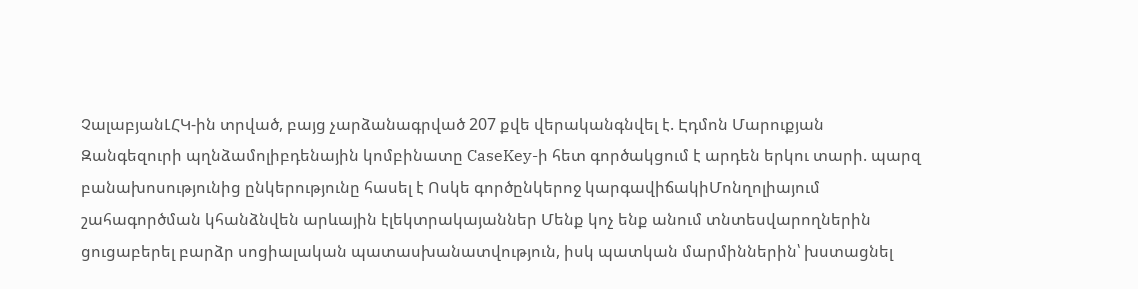ՉալաբյանԼՀԿ-ին տրված, բայց չարձանագրված 207 քվե վերականգնվել է. Էդմոն Մարուքյան Զանգեզուրի պղնձամոլիբդենային կոմբինատը CaseKey-ի հետ գործակցում է արդեն երկու տարի. պարզ բանախոսությունից ընկերությունը հասել է Ոսկե գործընկերոջ կարգավիճակիՄոնղոլիայում շահագործման կհանձնվեն արևային էլեկտրակայաններ Մենք կոչ ենք անում տնտեսվարողներին ցուցաբերել բարձր սոցիալական պատասխանատվություն, իսկ պատկան մարմիններին՝ խստացնել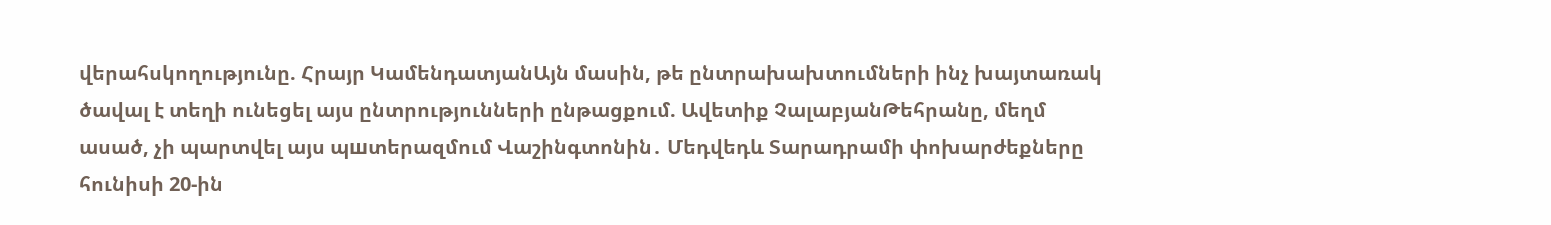վերահսկողությունը. Հրայր ԿամենդատյանԱյն մասին, թե ընտրախախտումների ինչ խայտառակ ծավալ է տեղի ունեցել այս ընտրությունների ընթացքում. Ավետիք ՉալաբյանԹեհրանը, մեղմ ասած, չի պարտվել այս պшտերազմում Վաշինգտոնին․ Մեդվեդև Տարադրամի փոխարժեքները հունիսի 20-ին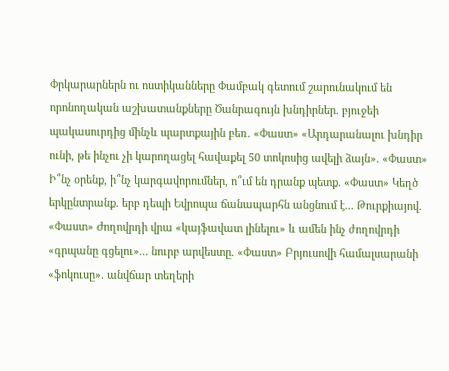Փրկարարներն ու ոստիկանները Փամբակ գետում շարունակում են որոնողական աշխատանքները Ծանրագույն խնդիրներ. բյուջեի պակասուրդից մինչև պարտքային բեռ. «Փաստ» «Արդարանալու խնդիր ունի, թե ինչու չի կարողացել հավաքել 50 տոկոսից ավելի ձայն». «Փաստ» Ի՞նչ օրենք, ի՞նչ կարգավորումներ, ո՞ւմ են դրանք պետք. «Փաստ» Կեղծ երկընտրանք. երբ դեպի Եվրոպա ճանապարհն անցնում է... Թուրքիայով. «Փաստ» Ժողովրդի վրա «կայֆավատ լինելու» և ամեն ինչ ժողովրդի «գրպանը գցելու»... նուրբ արվեստը. «Փաստ» Բրյուսովի համալսարանի «ֆոկուսը». անվճար տեղերի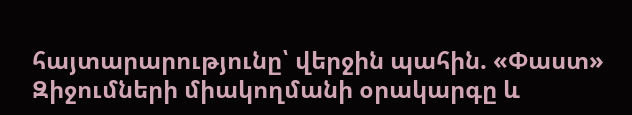հայտարարությունը՝ վերջին պահին. «Փաստ» Զիջումների միակողմանի օրակարգը և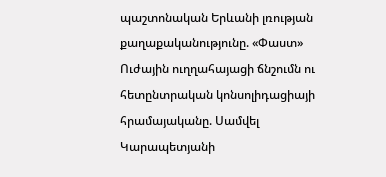պաշտոնական Երևանի լռության քաղաքականությունը. «Փաստ» Ուժային ուղղահայացի ճնշումն ու հետընտրական կոնսոլիդացիայի հրամայականը. Սամվել Կարապետյանի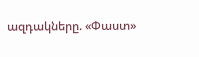ազդակները. «Փաստ»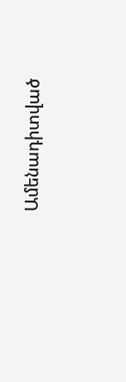Ամենադիտված